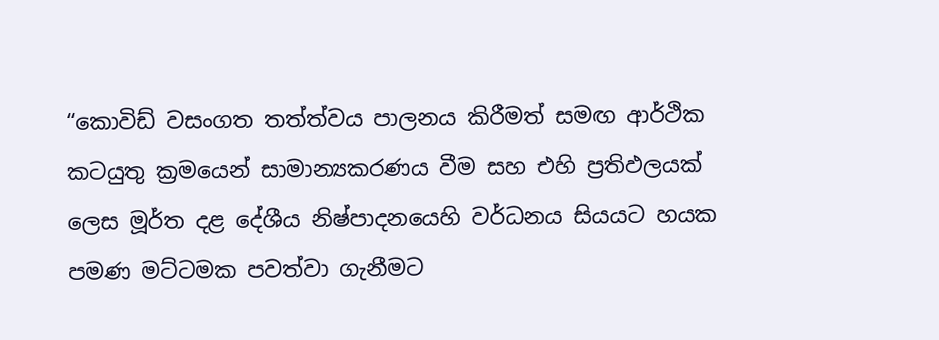“කොවිඩ් වසංගත තත්ත්වය පාලනය කිරීමත් සමඟ ආර්ථික කටයුතු ක්‍රමයෙන් සාමාන්‍යකරණය වීම සහ එහි ප්‍රතිඵලයක් ලෙස මූර්ත දළ දේශීය නිෂ්පාදනයෙහි වර්ධනය සියයට හයක පමණ මට්ටමක පවත්වා ගැනීමට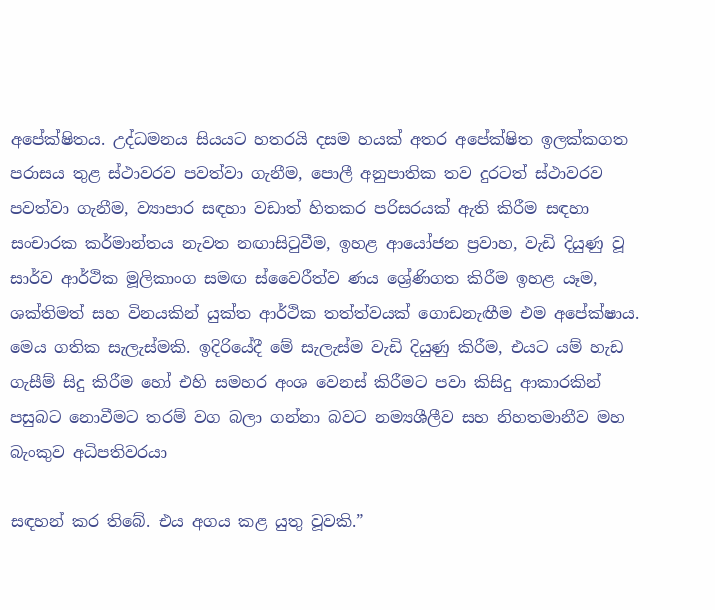අපේක්ෂිතය. උද්ධමනය සියයට හතරයි දසම හයක් අතර අපේක්ෂිත ඉලක්කගත පරාසය තුළ ස්ථාවරව පවත්වා ගැනීම, පොලී අනුපාතික තව දුරටත් ස්ථාවරව පවත්වා ගැනීම, ව්‍යාපාර සඳහා වඩාත් හිතකර පරිසරයක් ඇති කිරීම සඳහා සංචාරක කර්මාන්තය නැවත නඟාසිටුවීම, ඉහළ ආයෝජන ප්‍රවාහ, වැඩි දියුණු වූ සාර්ව ආර්ථික මූලිකාංග සමඟ ස්වෛරීත්ව ණය ශ්‍රේණිගත කිරීම ඉහළ යෑම, ශක්තිමත් සහ විනයකින් යුක්ත ආර්ථික තත්ත්වයක් ගොඩනැඟීම එම අපේක්ෂාය. මෙය ගතික සැලැස්මකි. ඉදිරියේදී මේ සැලැස්ම වැඩි දියුණු කිරීම, එයට යම් හැඩ ගැසීම් සිදු කිරීම හෝ එහි සමහර අංශ වෙනස් කිරීමට පවා කිසිදු ආකාරකින් පසුබට නොවීමට තරම් වග බලා ගන්නා බවට නම්‍යශීලීව සහ නිහතමානීව මහ බැංකුව අධිපතිවරයා

සඳහන් කර තිබේ. එය අගය කළ යුතු වූවකි.”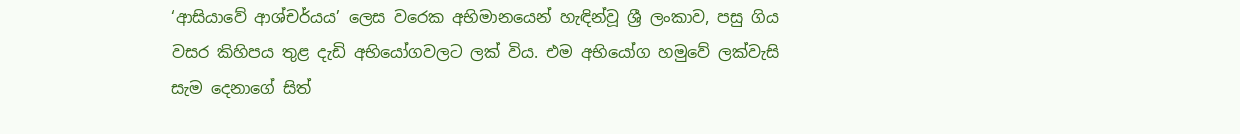‘ආසියාවේ ආශ්චර්යය’ ලෙස වරෙක අභිමානයෙන් හැඳින්වූ ශ්‍රී ලංකාව, පසු ගිය වසර කිහිපය තුළ දැඩි අභියෝගවලට ලක් විය. එම අභියෝග හමුවේ ලක්වැසි සැම දෙනාගේ සිත්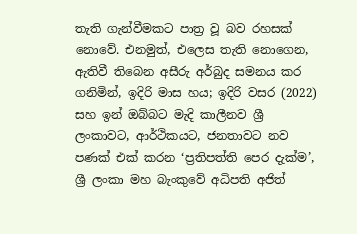තැති ගැන්වීමකට පාත්‍ර වූ බව රහසක් නොවේ. එනමුත්, එලෙස තැති නොගෙන, ඇතිවී තිබෙන අසීරු අර්බුද සමනය කර ගනිමින්, ඉදිරි මාස හය; ඉදිරි වසර (2022) සහ ඉන් ඔබ්බට මැදි කාලීනව ශ්‍රී ලංකාවට, ආර්ථිකයට, ජනතාවට නව පණක් එක් කරන ‘ප්‍රතිපත්ති පෙර දැක්ම’, ශ්‍රී ලංකා මහ බැංකුවේ අධිපති අජිත්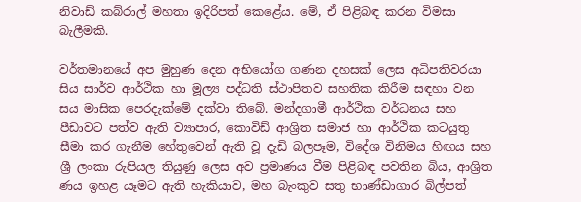නිවාඩ් කබ්රාල් මහතා ඉදිරිපත් කෙළේය. මේ, ඒ පිළිබඳ කරන විමසා බැලීමකි.

වර්තමානයේ අප මුහුණ දෙන අභියෝග ගණන දහසක් ලෙස අධිපතිවරයා සිය සාර්ව ආර්ථික හා මූල්‍ය පද්ධති ස්ථාපිතව සහතික කිරීම සඳහා වන සය මාසික පෙරදැක්මේ දක්වා තිබේ. මන්දගාමී ආර්ථික වර්ධනය සහ පීඩාවට පත්ව ඇති ව්‍යාපාර, කොවිඩ් ආශ්‍රිත සමාජ හා ආර්ථික කටයුතු සීමා කර ගැනීම හේතුවෙන් ඇති වූ දැඩි බලපෑම, විදේශ විනිමය හිඟය සහ ශ්‍රී ලංකා රුපියල තියුණු ලෙස අව ප්‍රමාණය වීම පිළිබඳ පවතින බිය, ආශ්‍රිත ණය ඉහළ යෑමට ඇති හැකියාව, මහ බැංකුව සතු භාණ්ඩාගාර බිල්පත්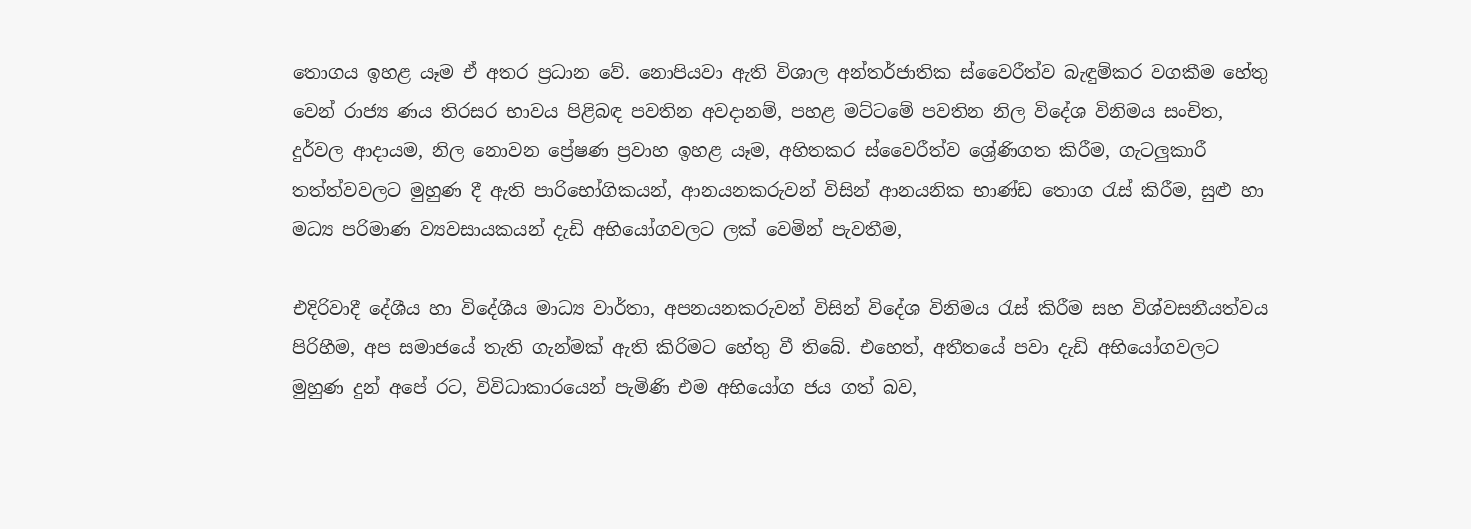තොගය ඉහළ යෑම ඒ අතර ප්‍රධාන වේ. නොපියවා ඇති විශාල අන්තර්ජාතික ස්වෛරීත්ව බැඳුම්කර වගකීම හේතු වෙන් රාජ්‍ය ණය තිරසර භාවය පිළිබඳ පවතින අවදානම්, පහළ මට්ටමේ පවතින නිල විදේශ විනිමය සංචිත, දුර්වල ආදායම, නිල නොවන ප්‍රේෂණ ප්‍රවාහ ඉහළ යෑම, අහිතකර ස්වෛරීත්ව ශ්‍රේණිගත කිරීම, ගැටලුකාරී තත්ත්වවලට මුහුණ දී ඇති පාරිභෝගිකයන්, ආනයනකරුවන් විසින් ආනයනික භාණ්ඩ තොග රැස් කිරීම, සුළු හා මධ්‍ය පරිමාණ ව්‍යවසායකයන් දැඩි අභියෝගවලට ලක් වෙමින් පැවතීම,

එදිරිවාදී දේශීය හා විදේශීය මාධ්‍ය වාර්තා, අපනයනකරුවන් විසින් විදේශ විනිමය රැස් කිරීම සහ විශ්වසනීයත්වය පිරිහීම, අප සමාජයේ තැති ගැන්මක් ඇති කිරිමට හේතු වී තිබේ. එහෙත්, අතීතයේ පවා දැඩි අභියෝගවලට මුහුණ දුන් අපේ රට, විවිධාකාරයෙන් පැමිණි එම අභියෝග ජය ගත් බව,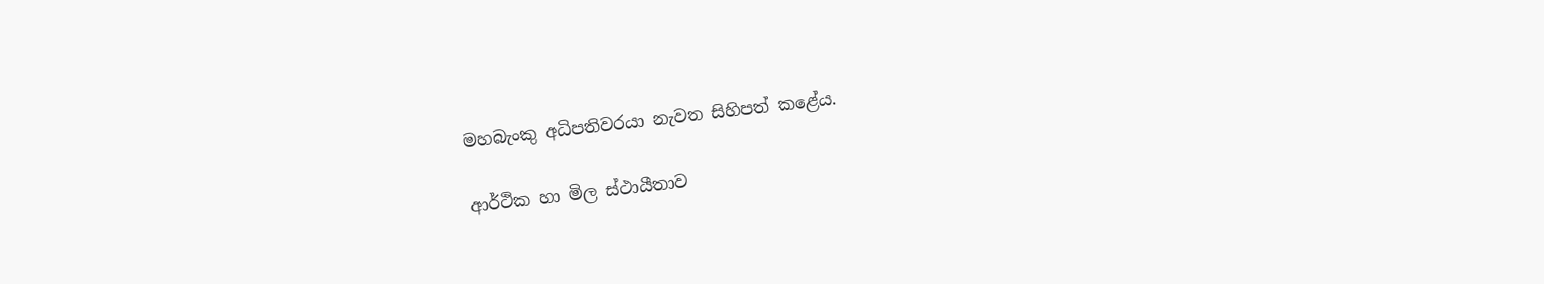මහබැංකු අධිපතිවරයා නැවත සිහිපත් කළේය.

ආර්ථික හා මිල ස්ථායීතාව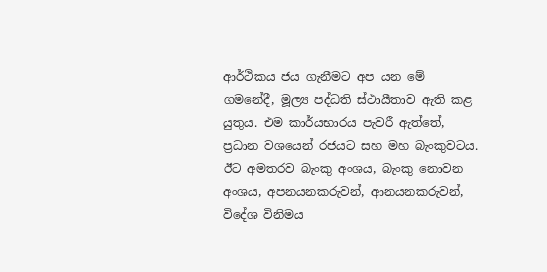ආර්ථිකය ජය ගැනීමට අප යන මේ ගමනේදී, මූල්‍ය පද්ධති ස්ථායීතාව ඇති කළ යුතුය. එම කාර්යභාරය පැවරී ඇත්තේ, ප්‍රධාන වශයෙන් රජයට සහ මහ බැංකුවටය. ඊට අමතරව බැංකු අංශය, බැංකු නොවන අංශය, අපනයනකරුවන්, ආනයනකරුවන්, විදේශ විනිමය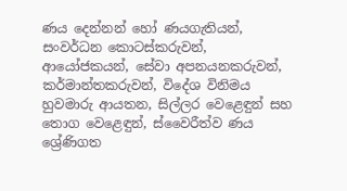ණය දෙන්නන් හෝ ණයගැතියන්‍, සංවර්ධන කොටස්කරුවන්, ආයෝජකයන්, සේවා අපනයනකරුවන්, කර්මාන්තකරුවන්, විදේශ විනිමය හුවමාරු ආයතන, සිල්ලර වෙළෙඳුන් සහ තොග වෙළෙඳුන්, ස්වෛරීත්ව ණය ශ්‍රේණිගත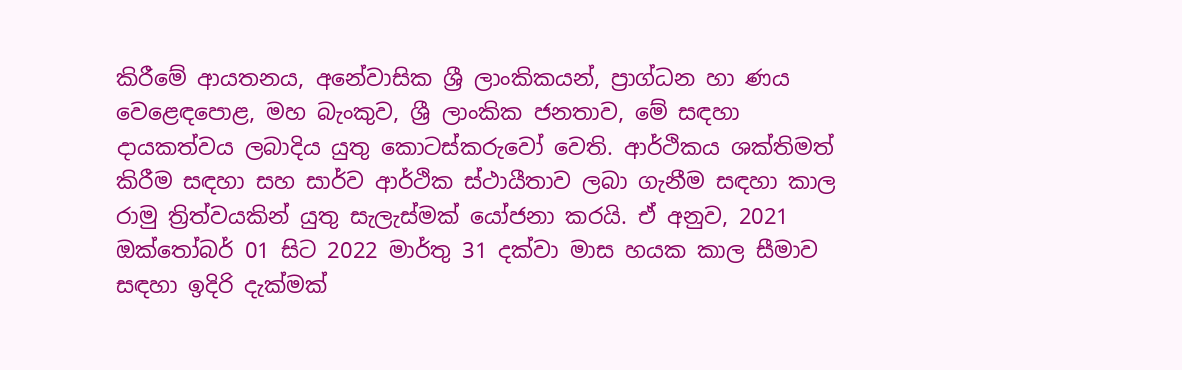කිරීමේ ආයතනය, අනේවාසික ශ්‍රී ලාංකිකයන්, ප්‍රාග්ධන හා ණය වෙළෙඳපොළ, මහ බැංකුව, ශ්‍රී ලාංකික ජනතාව, මේ සඳහා දායකත්වය ලබාදිය යුතු කොටස්කරුවෝ වෙති. ආර්ථිකය ශක්තිමත් කිරීම සඳහා සහ සාර්ව ආර්ථික ස්ථායීතාව ලබා ගැනීම සඳහා කාල රාමු ත්‍රිත්වයකින් යුතු සැලැස්මක් යෝජනා කරයි. ඒ අනුව, 2021 ඔක්තෝබර් 01 සිට 2022 මාර්තු 31 දක්වා මාස හයක කාල සීමාව සඳහා ඉදිරි දැක්මක්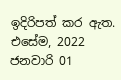ඉදිරිපත් කර ඇත. එසේම, 2022 ජනවාරි 01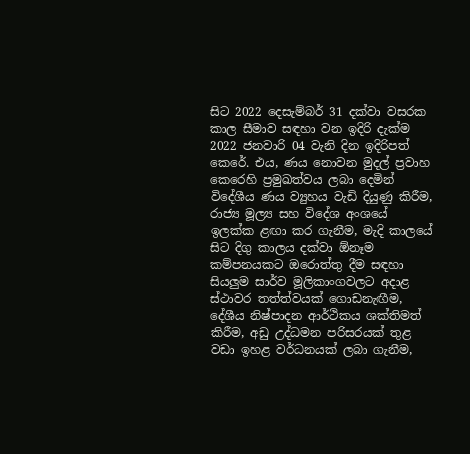සිට 2022 දෙසැම්බර් 31 දක්වා වසරක කාල සීමාව සඳහා වන ඉදිරි දැක්ම 2022 ජනවාරි 04 වැනි දින ඉදිරිපත් කෙරේ. එය, ණය නොවන මුදල් ප්‍රවාහ කෙරෙහි ප්‍රමුඛත්වය ලබා දෙමින් විදේශීය ණය ව්‍යුහය වැඩි දියුණු කිරීම, රාජ්‍ය මූල්‍ය සහ විදේශ අංශයේ ඉලක්ක ළඟා කර ගැනීම, මැදි කාලයේ සිට දිගු කාලය දක්වා ඕනෑම කම්පනයකට ඔරොත්තු දීම සඳහා සියලුම සාර්ව මූලිකාංගවලට අදාළ ස්ථාවර තත්ත්වයක් ගොඩනැඟීම, දේශීය නිෂ්පාදන ආර්ථිකය ශක්තිමත් කිරීම, අඩු උද්ධමන පරිසරයක් තුළ වඩා ඉහළ වර්ධනයක් ලබා ගැනීම,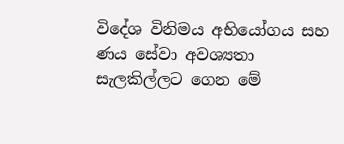විදේශ විනිමය අභියෝගය සහ ණය සේවා අවශ්‍යතා සැලකිල්ලට ගෙන මේ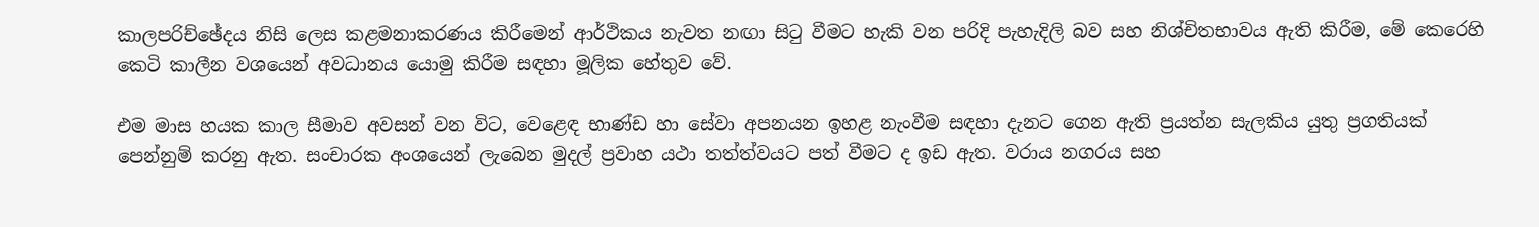කාලපරිච්ඡේදය නිසි ලෙස කළමනාකරණය කිරීමෙන් ආර්ථිකය නැවත නඟා සිටු වීමට හැකි වන පරිදි පැහැදිලි බව සහ නිශ්චිතභාවය ඇති කිරීම, මේ කෙරෙහි කෙටි කාලීන වශයෙන් අවධානය යොමු කිරීම සඳහා මූලික හේතුව වේ.

එම මාස හයක කාල සීමාව අවසන් වන විට, වෙළෙඳ භාණ්ඩ හා සේවා අපනයන ඉහළ නැංවීම සඳහා දැනට ගෙන ඇති ප්‍රයත්න සැලකිය යුතු ප්‍රගතියක් පෙන්නුම් කරනු ඇත. සංචාරක අංශයෙන් ලැබෙන මුදල් ප්‍රවාහ යථා තත්ත්වයට පත් වීමට ද ඉඩ ඇත. වරාය නගරය සහ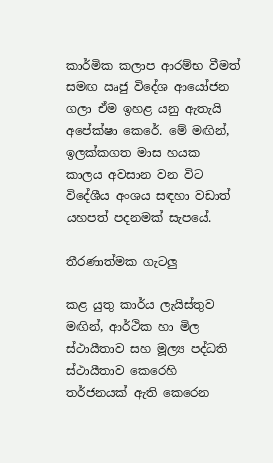කාර්මික කලාප ආරම්භ වීමත් සමඟ ඍජු විදේශ ආයෝජන ගලා ඒම ඉහළ යනු ඇතැයි අපේක්ෂා කෙරේ. මේ මඟින්, ඉලක්කගත මාස හයක කාලය අවසාන වන විට විදේශීය අංශය සඳහා වඩාත් යහපත් පදනමක් සැපයේ.

තීරණාත්මක ගැටලු

කළ යුතු කාර්ය ලැයිස්තුව මඟින්, ආර්ථික හා මිල ස්ථායීතාව සහ මූල්‍ය පද්ධති ස්ථායීතාව කෙරෙහි තර්ජනයක් ඇති කෙරෙන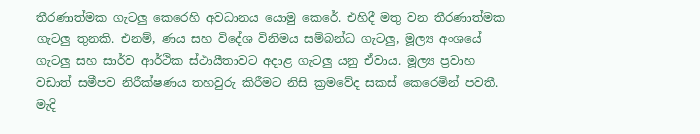තීරණාත්මක ගැටලු කෙරෙහි අවධානය යොමු කෙරේ. එහිදී මතු වන තීරණාත්මක ගැටලු තුනකි. එනම්, ණය සහ විදේශ විනිමය සම්බන්ධ ගැටලු, මූල්‍ය අංශයේ ගැටලු සහ සාර්ව ආර්ථික ස්ථායීතාවට අදාළ ගැටලු යනු ඒවාය. මූල්‍ය ප්‍රවාහ වඩාත් සමීපව නිරීක්ෂණය තහවුරු කිරීමට නිසි ක්‍රමවේද සකස් කෙරෙමින් පවතී. මැදි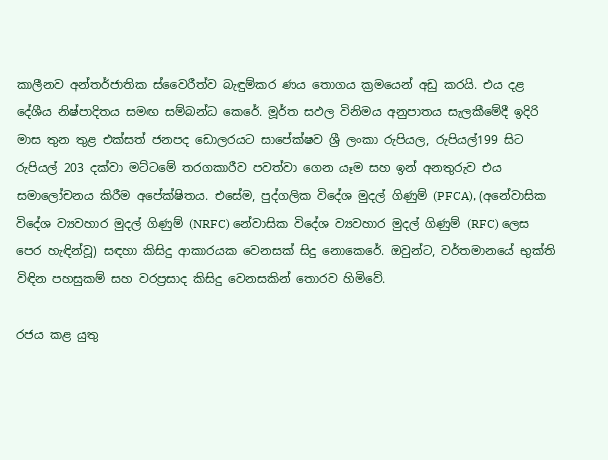කාලීනව අන්තර්ජාතික ස්වෛරීත්ව බැඳුම්කර ණය තොගය ක්‍රමයෙන් අඩු කරයි. එය දළ දේශීය නිෂ්පාදිතය සමඟ සම්බන්ධ කෙරේ. මූර්ත සඵල විනිමය අනුපාතය සැලකීමේදී ඉදිරි මාස තුන තුළ එක්සත් ජනපද ඩොලරයට සාපේක්ෂව ශ්‍රී ලංකා රුපියල, රුපියල්199 සිට රුපියල් 203 දක්වා මට්ටමේ තරගකාරීව පවත්වා ගෙන යෑම සහ ඉන් අනතුරුව එය සමාලෝචනය කිරීම අපේක්ෂිතය. එසේම, පුද්ගලික විදේශ මුදල් ගිණුම් (PFCA), (අනේවාසික විදේශ ව්‍යවහාර මුදල් ගිණුම් (NRFC) නේවාසික විදේශ ව්‍යවහාර මුදල් ගිණුම් (RFC) ලෙස පෙර හැඳින්වූ) සඳහා කිසිදු ආකාරයක වෙනසක් සිදු නොකෙරේ. ඔවුන්ට, වර්තමානයේ භුක්ති විඳින පහසුකම් සහ වරප්‍රසාද කිසිදු වෙනසකින් තොරව හිමිවේ.

රජය කළ යුතු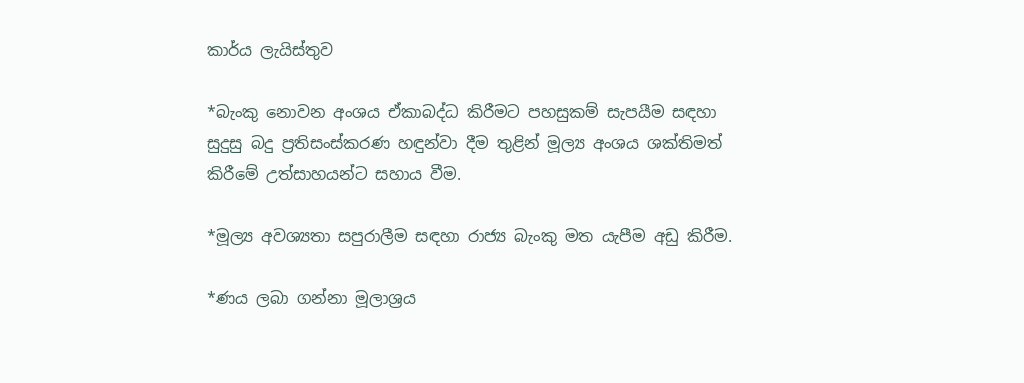කාර්ය ලැයිස්තුව

*බැංකු නොවන අංශය ඒකාබද්ධ කිරීමට පහසුකම් සැපයීම සඳහා සුදුසු බදු ප්‍රතිසංස්කරණ හඳුන්වා දීම තුළින් මූල්‍ය අංශය ශක්තිමත් කිරීමේ උත්සාහයන්ට සහාය වීම.

*මූල්‍ය අවශ්‍යතා සපුරාලීම සඳහා රාජ්‍ය බැංකු මත යැපීම අඩු කිරීම.

*ණය ලබා ගන්නා මූලාශ්‍රය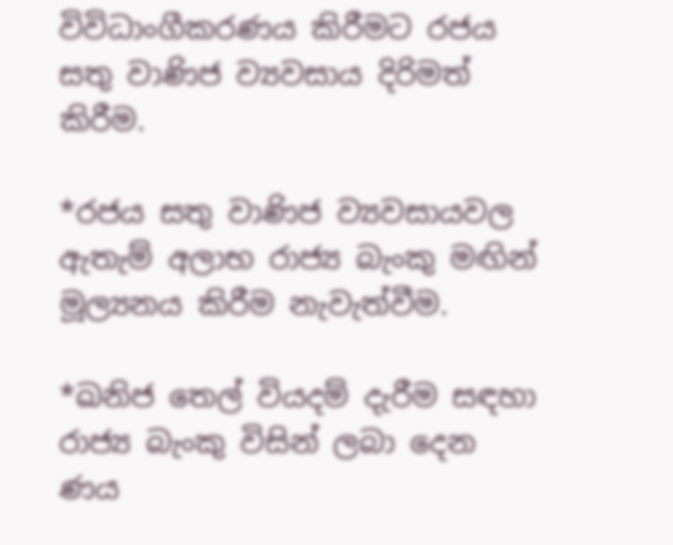විවිධාංගීකරණය කිරීමට රජය සතු වාණිජ ව්‍යවසාය දිරිමත් කිරීම.

*රජය සතු වාණිජ ව්‍යවසායවල ඇතැම් අලාභ රාජ්‍ය බැංකු මඟින් මූල්‍යනය කිරීම නැවැත්වීම.

*ඛනිජ තෙල් වියදම් දැරීම සඳහා රාජ්‍ය බැංකු විසින් ලබා දෙන ණය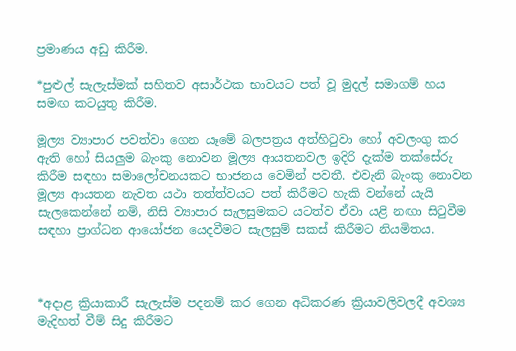ප්‍රමාණය අඩු කිරීම.

*පුළුල් සැලැස්මක් සහිතව අසාර්ථක භාවයට පත් වූ මුදල් සමාගම් හය සමඟ කටයුතු කිරීම.

මූල්‍ය ව්‍යාපාර පවත්වා ගෙන යෑමේ බලපත්‍රය අත්හිටුවා හෝ අවලංගු කර ඇති හෝ සියලුම බැංකු නොවන මූල්‍ය ආයතනවල ඉදිරි දැක්ම තක්සේරු කිරීම සඳහා සමාලෝචනයකට භාජනය වෙමින් පවතී. එවැනි බැංකු නොවන මූල්‍ය ආයතන නැවත යථා තත්ත්වයට පත් කිරීමට හැකි වන්නේ යැයි සැලකෙන්නේ නම්, නිසි ව්‍යාපාර සැලසුමකට යටත්ව ඒවා යළි නඟා සිටුවීම සඳහා ප්‍රාග්ධන ආයෝජන යෙදවීමට සැලසුම් සකස් කිරීමට නියමිතය.



*අදාළ ක්‍රියාකාරී සැලැස්ම පදනම් කර ගෙන අධිකරණ ක්‍රියාවලිවලදී අවශ්‍ය මැදිහත් වීම් සිදු කිරීමට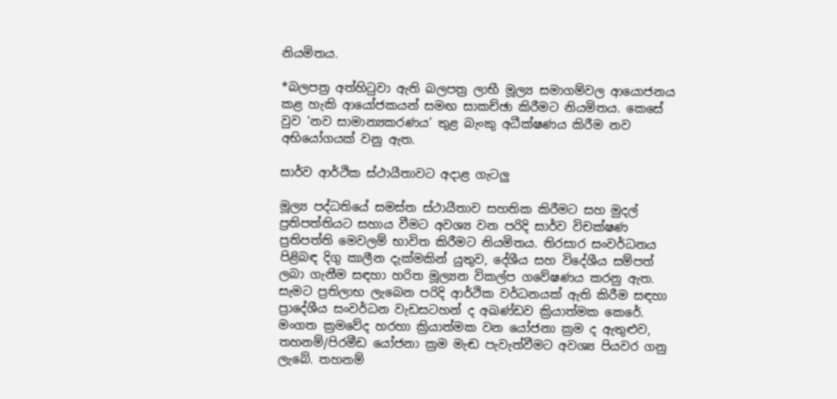නියමිතය.

*බලපත්‍ර අත්හිටුවා ඇති බලපත්‍ර ලාභී මූල්‍ය සමාගම්වල ආයොජනය කළ හැකි ආයෝජකයන් සමඟ සාකච්ඡා කිරීමට නියමිතය. කෙසේ වුව ‘නව සාමාන්‍යකරණය’ තුළ බැංකු අධීක්ෂණය කිරීම නව අභියෝගයක් වනු ඇත.

සාර්ව ආර්ථික ස්ථායීතාවට අදාළ ගැටලු

මූල්‍ය පද්ධතියේ සමස්ත ස්ථායීතාව සහතික කිරීමට සහ මුදල් ප්‍රතිපත්තියට සහාය වීමට අවශ්‍ය වන පරිදි සාර්ව විචක්ෂණ ප්‍රතිපත්ති මෙවලම් භාවිත කිරීමට නියමිතය. තිරසාර සංවර්ධනය පිළිබඳ දිගු කාලීන දැක්මකින් යුතුව, දේශීය සහ විදේශීය සම්පත් ලබා ගැනීම සඳහා හරිත මූල්‍යන විකල්ප ගවේෂණය කරනු ඇත. සැමට ප්‍රතිලාභ ලැබෙන පරිදි ආර්ථික වර්ධනයක් ඇති කිරීම සඳහා ප්‍රාදේශීය සංවර්ධන වැඩසටහන් ද අඛණ්ඩව ක්‍රියාත්මක කෙරේ. මංගත ක්‍රමවේද හරහා ක්‍රියාත්මක වන යෝජනා ක්‍රම ද ඇතුළුව, තහනම්/පිරමීඩ යෝජනා ක්‍රම මැඬ පැවැත්වීමට අවශ්‍ය පියවර ගනු ලැබේ. තහනම්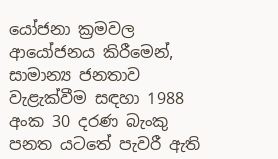යෝජනා ක්‍රමවල ආයෝජනය කිරීමෙන්, සාමාන්‍ය ජනතාව වැළැක්වීම සඳහා 1988 අංක 30 දරණ බැංකු පනත යටතේ පැවරී ඇති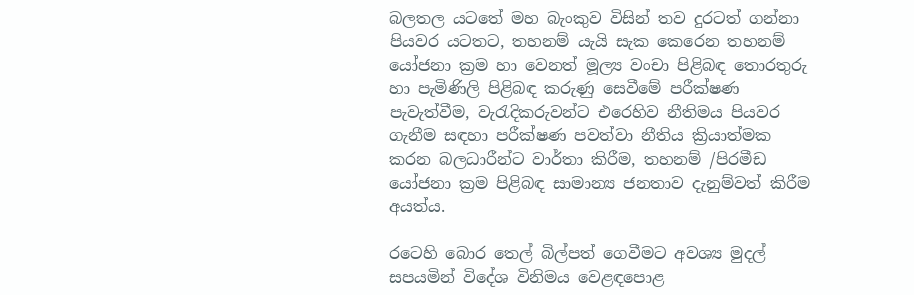බලතල යටතේ මහ බැංකුව විසින් තව දුරටත් ගන්නා පියවර යටතට, තහනම් යැයි සැක කෙරෙන තහනම් යෝජනා ක්‍රම හා වෙනත් මූල්‍ය වංචා පිළිබඳ තොරතුරු හා පැමිණිලි පිළිබඳ කරුණු සෙවීමේ පරීක්ෂණ පැවැත්වීම, වැරැදිකරුවන්ට එරෙහිව නීතිමය පියවර ගැනීම සඳහා පරීක්ෂණ පවත්වා නීතිය ක්‍රියාත්මක කරන බලධාරීන්ට වාර්තා කිරීම, තහනම් /පිරමීඩ යෝජනා ක්‍රම පිළිබඳ සාමාන්‍ය ජනතාව දැනුම්වත් කිරීම අයත්ය.

රටෙහි බොර තෙල් බිල්පත් ගෙවීමට අවශ්‍ය මුදල් සපයමින් විදේශ විනිමය වෙළඳපොළ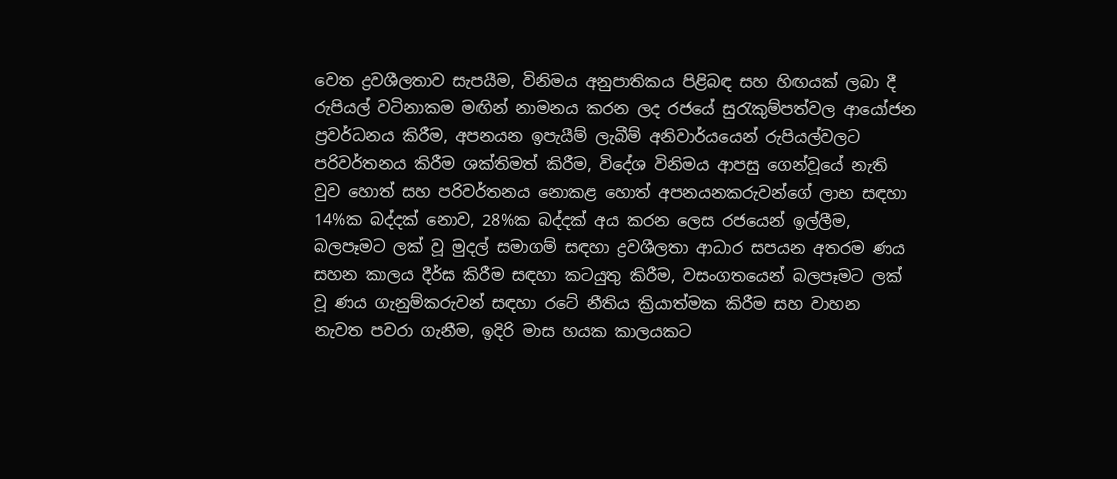වෙත ද්‍රවශීලතාව සැපයීම, විනිමය අනුපාතිකය පිළිබඳ සහ හිඟයක් ලබා දී රුපියල් වටිනාකම මඟින් නාමනය කරන ලද රජයේ සුරැකුම්පත්වල ආයෝජන ප්‍රවර්ධනය කිරීම, අපනයන ඉපැයීම් ලැබීම් අනිවාර්යයෙන් රුපියල්වලට පරිවර්තනය කිරීම ශක්තිමත් කිරීම, විදේශ විනිමය ආපසු ගෙන්වූයේ නැති වුව හොත් සහ පරිවර්තනය නොකළ හොත් අපනයනකරුවන්ගේ ලාභ සඳහා 14%ක බද්දක් නොව, 28%ක බද්දක් අය කරන ලෙස රජයෙන් ඉල්ලීම, බලපෑමට ලක් වූ මුදල් සමාගම් සඳහා ද්‍රවශීලතා ආධාර සපයන අතරම ණය සහන කාලය දීර්ඝ කිරීම සඳහා කටයුතු කිරීම, වසංගතයෙන් බලපෑමට ලක් වූ ණය ගැනුම්කරුවන් සඳහා රටේ නීතිය ක්‍රියාත්මක කිරීම සහ වාහන නැවත පවරා ගැනීම, ඉදිරි මාස හයක කාලයකට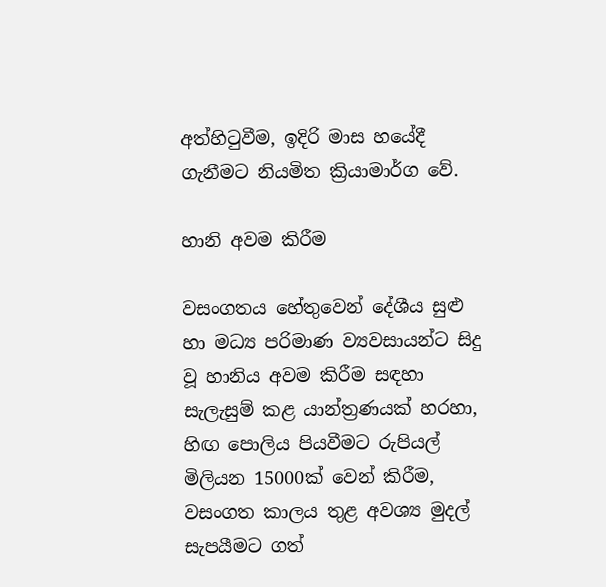අත්හිටුවීම, ඉදිරි මාස හයේදී ගැනීමට නියමිත ක්‍රියාමාර්ග වේ.

හානි අවම කිරීම

වසංගතය හේතුවෙන් දේශීය සුළු හා මධ්‍ය පරිමාණ ව්‍යවසායන්ට සිදු වූ හානිය අවම කිරීම සඳහා සැලැසුම් කළ යාන්ත්‍රණයක් හරහා, හිඟ පොලිය පියවීමට රුපියල් මිලියන 15000ක් වෙන් කිරීම, වසංගත කාලය තුළ අවශ්‍ය මුදල් සැපයීමට ගත්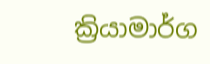ක්‍රියාමාර්ග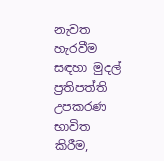නැවත හැරවීම සඳහා මුදල් ප්‍රතිපත්ති උපකරණ භාවිත කිරීම,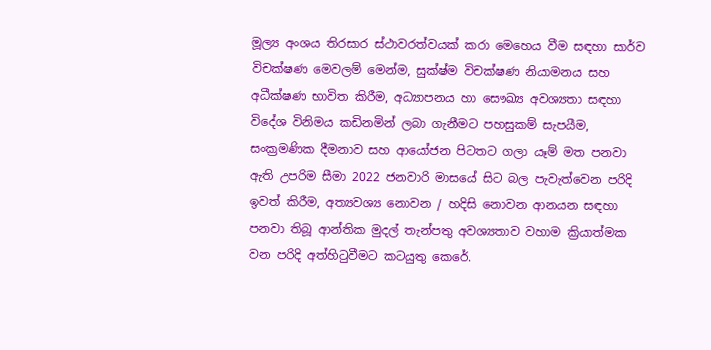මූල්‍ය අංශය තිරසාර ස්ථාවරත්වයක් කරා මෙහෙය වීම සඳහා සාර්ව විචක්ෂණ මෙවලම් මෙන්ම, සුක්ෂ්ම විචක්ෂණ නියාමනය සහ අධීක්ෂණ භාවිත කිරීම, අධ්‍යාපනය හා සෞඛ්‍ය අවශ්‍යතා සඳහා විදේශ විනිමය කඩිනමින් ලබා ගැනීමට පහසුකම් සැපයීම, සංක්‍රමණික දීමනාව සහ ආයෝජන පිටතට ගලා යෑම් මත පනවා ඇති උපරිම සීමා 2022 ජනවාරි මාසයේ සිට බල පැවැත්වෙන පරිදි ඉවත් කිරීම, අත්‍යවශ්‍ය නොවන / හදිසි නොවන ආනයන සඳහා පනවා තිබූ ආන්තික මුදල් තැන්පතු අවශ්‍යතාව වහාම ක්‍රියාත්මක වන පරිදි අත්හිටුවීමට කටයුතු කෙරේ.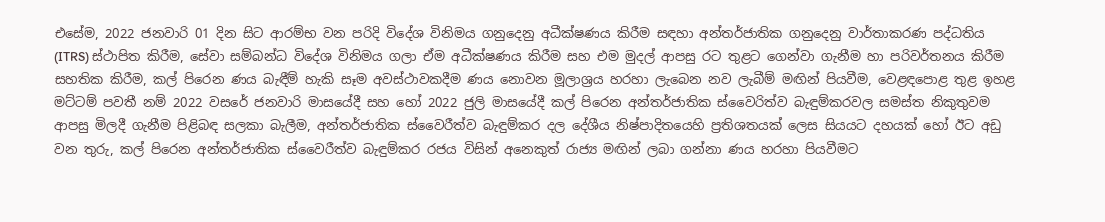එසේම, 2022 ජනවාරි 01 දින සිට ආරම්භ වන පරිදි විදේශ විනිමය ගනුදෙනු අධීක්ෂණය කිරීම සඳහා අන්තර්ජාතික ගනුදෙනු වාර්තාකරණ පද්ධතිය (ITRS) ස්ථාපිත කිරීම, සේවා සම්බන්ධ විදේශ විනිමය ගලා ඒම අධීක්ෂණය කිරීම සහ එම මුදල් ආපසු රට තුළට ගෙන්වා ගැනීම හා පරිවර්තනය කිරීම සහතික කිරීම, කල් පිරෙන ණය බැඳීම් හැකි සෑම අවස්ථාවකදීම ණය නොවන මූලාශ්‍රය හරහා ලැබෙන නව ලැබීම් මඟින් පියවීම, වෙළඳපොළ තුළ ඉහළ මට්ටම් පවතී නම් 2022 වසරේ ජනවාරි මාසයේදී සහ හෝ 2022 ජුලි මාසයේදී කල් පිරෙන අන්තර්ජාතික ස්වෛරිත්ව බැඳුම්කරවල සමස්ත නිකුතුවම ආපසු මිලදී ගැනීම පිළිබඳ සලකා බැලීම, අන්තර්ජාතික ස්වෛරීත්ව බැඳුම්කර දල දේශීය නිෂ්පාදිතයෙහි ප්‍රතිශතයක් ලෙස සියයට දහයක් හෝ ඊට අඩු වන තුරු, කල් පිරෙන අන්තර්ජාතික ස්වෛරීත්ව බැඳුම්කර රජය විසින් අනෙකුත් රාජ්‍ය මඟින් ලබා ගන්නා ණය හරහා පියවීමට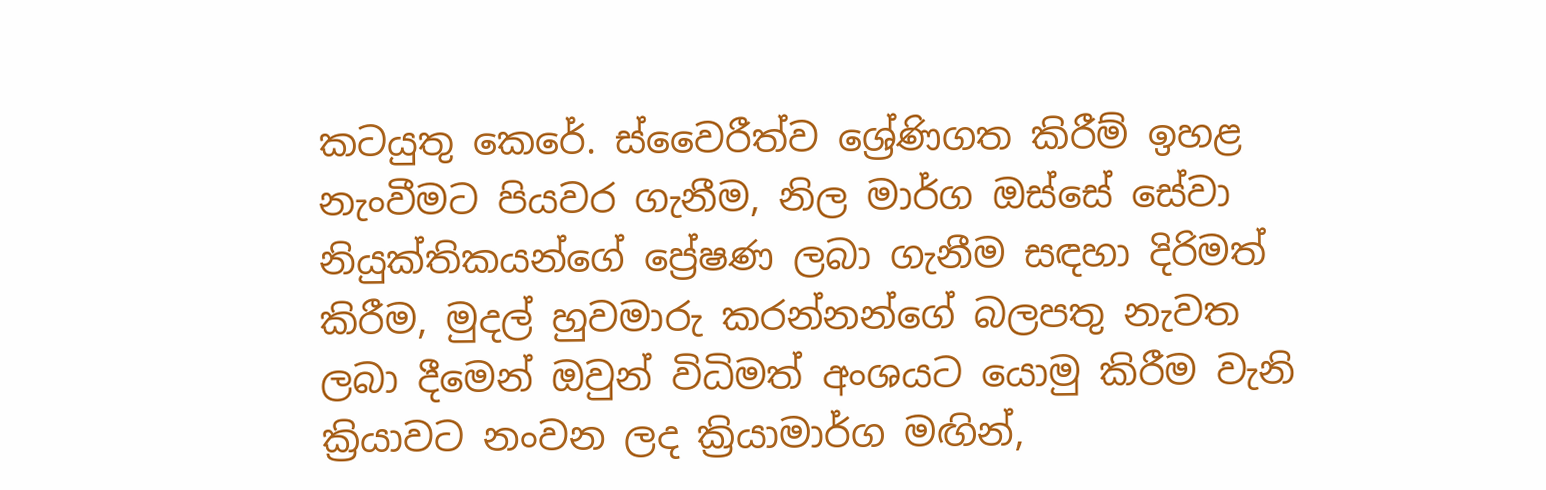කටයුතු කෙරේ. ස්වෛරීත්ව ශ්‍රේණිගත කිරීම් ඉහළ නැංවීමට පියවර ගැනීම, නිල මාර්ග ඔස්සේ සේවා නියුක්තිකයන්ගේ ප්‍රේෂණ ලබා ගැනීම සඳහා දිරිමත් කිරීම, මුදල් හුවමාරු කරන්නන්ගේ බලපතු නැවත ලබා දීමෙන් ඔවුන් විධිමත් අංශයට යොමු කිරීම වැනි ක්‍රියාවට නංවන ලද ක්‍රියාමාර්ග මඟින්,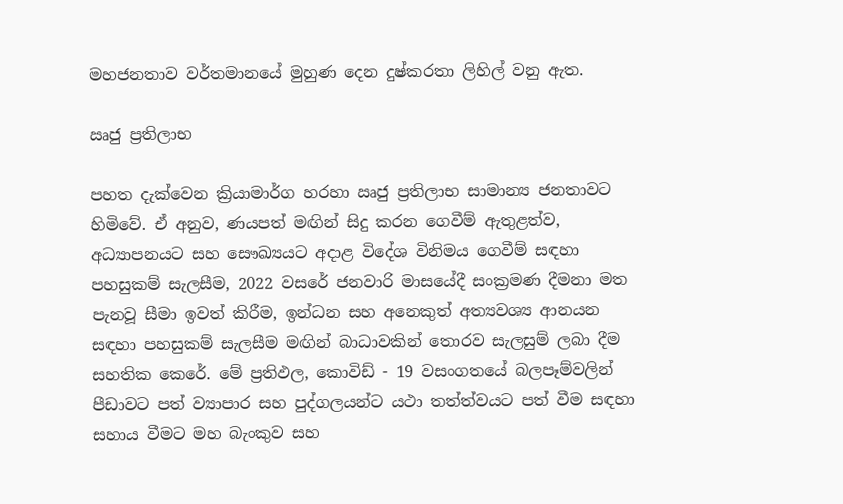මහජනතාව වර්තමානයේ මුහුණ දෙන දුෂ්කරතා ලිහිල් වනු ඇත.

ඍජු ප්‍රතිලාභ

පහත දැක්වෙන ක්‍රියාමාර්ග හරහා ඍජු ප්‍රතිලාභ සාමාන්‍ය ජනතාවට හිමිවේ. ඒ අනුව, ණයපත් මඟින් සිදු කරන ගෙවීම් ඇතුළත්ව, අධ්‍යාපනයට සහ සෞඛ්‍යයට අදාළ විදේශ විනිමය ගෙවීම් සඳහා පහසුකම් සැලසීම, 2022 වසරේ ජනවාරි මාසයේදී සංක්‍රමණ දීමනා මත පැනවූ සීමා ඉවත් කිරීම, ඉන්ධන සහ අනෙකුත් අත්‍යවශ්‍ය ආනයන සඳහා පහසුකම් සැලසීම මඟින් බාධාවකින් තොරව සැලසුම් ලබා දීම සහතික කෙරේ. මේ ප්‍රතිඵල, කොවිඩ් - 19 වසංගතයේ බලපෑම්වලින් පීඩාවට පත් ව්‍යාපාර සහ පුද්ගලයන්ට යථා තත්ත්වයට පත් වීම සඳහා සහාය වීමට මහ බැංකුව සහ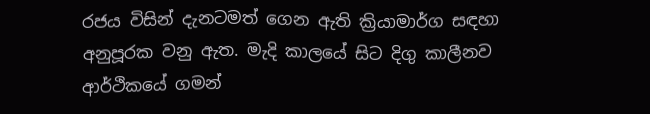රජය විසින් දැනටමත් ගෙන ඇති ක්‍රියාමාර්ග සඳහා අනුපූරක වනු ඇත. මැදි කාලයේ සිට දිගු කාලීනව ආර්ථිකයේ ගමන්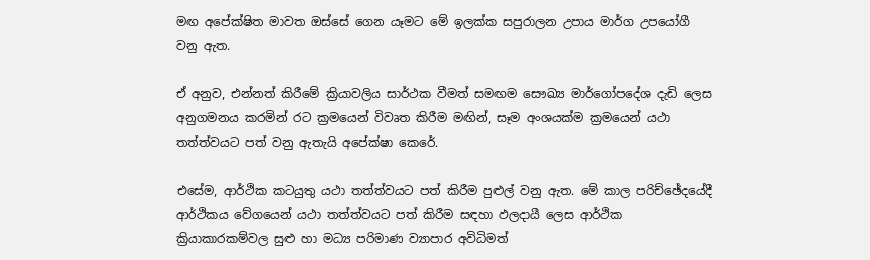මඟ අපේක්ෂිත මාවත ඔස්සේ ගෙන යෑමට මේ ඉලක්ක සපුරාලන උපාය මාර්ග උපයෝගී වනු ඇත.

ඒ අනුව, එන්නත් කිරීමේ ක්‍රියාවලිය සාර්ථක වීමත් සමඟම සෞඛ්‍ය මාර්ගෝපදේශ දැඩි ලෙස අනුගමනය කරමින් රට ක්‍රමයෙන් විවෘත කිරීම මඟින්, සෑම අංශයක්ම ක්‍රමයෙන් යථා තත්ත්වයට පත් වනු ඇතැයි අපේක්ෂා කෙරේ.

එසේම, ආර්ථික කටයුතු යථා තත්ත්වයට පත් කිරීම පුළුල් වනු ඇත. මේ කාල පරිච්ඡේදයේදී ආර්ථිකය වේගයෙන් යථා තත්ත්වයට පත් කිරීම සඳහා ඵලදායී ලෙස ආර්ථික ක්‍රියාකාරකම්වල සුළු හා මධ්‍ය පරිමාණ ව්‍යාපාර අවිධිමත්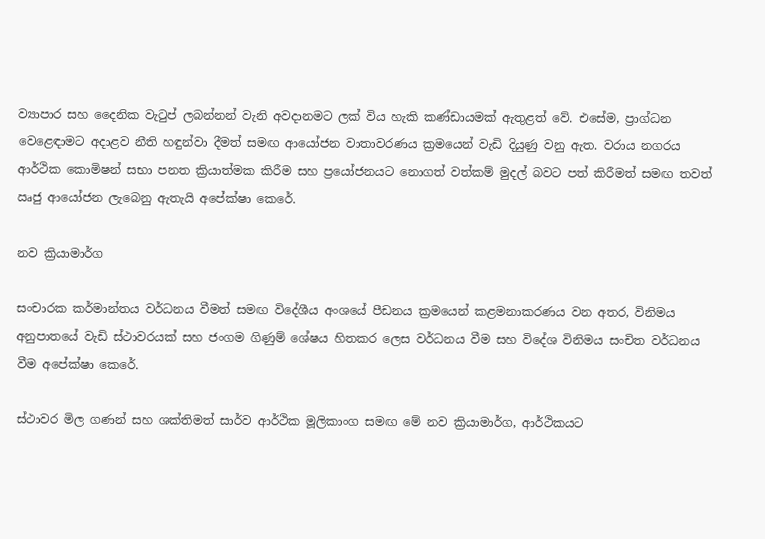ව්‍යාපාර සහ දෛනික වැටුප් ලබන්නන් වැනි අවදානමට ලක් විය හැකි කණ්ඩායමක් ඇතුළත් වේ. එසේම, ප්‍රාග්ධන වෙළෙඳාමට අදාළව නීති හඳුන්වා දීමත් සමඟ ආයෝජන වාතාවරණය ක්‍රමයෙන් වැඩි දියුණු වනු ඇත. වරාය නගරය ආර්ථික කොමිෂන් සභා පනත ක්‍රියාත්මක කිරීම සහ ප්‍රයෝජනයට නොගත් වත්කම් මුදල් බවට පත් කිරීමත් සමඟ තවත් ඍජු ආයෝජන ලැබෙනු ඇතැයි අපේක්ෂා කෙරේ.

නව ක්‍රියාමාර්ග

සංචාරක කර්මාන්තය වර්ධනය වීමත් සමඟ විදේශීය අංශයේ පීඩනය ක්‍රමයෙන් කළමනාකරණය වන අතර, විනිමය අනුපාතයේ වැඩි ස්ථාවරයක් සහ ජංගම ගිණුම් ශේෂය හිතකර ලෙස වර්ධනය වීම සහ විදේශ විනිමය සංචිත වර්ධනය වීම අපේක්ෂා කෙරේ.

ස්ථාවර මිල ගණන් සහ ශක්තිමත් සාර්ව ආර්ථික මූලිකාංග සමඟ මේ නව ක්‍රියාමාර්ග, ආර්ථිකයට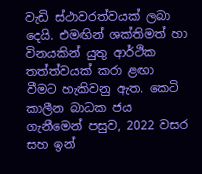වැඩි ස්ථාවරත්වයක් ලබා දෙයි. එමඟින් ශක්තිමත් හා විනයකින් යුතු ආර්ථික තත්ත්වයක් කරා ළඟා වීමට හැකිවනු ඇත. කෙටි කාලීන බාධක ජය ගැනීමෙන් පසුව, 2022 වසර සහ ඉන්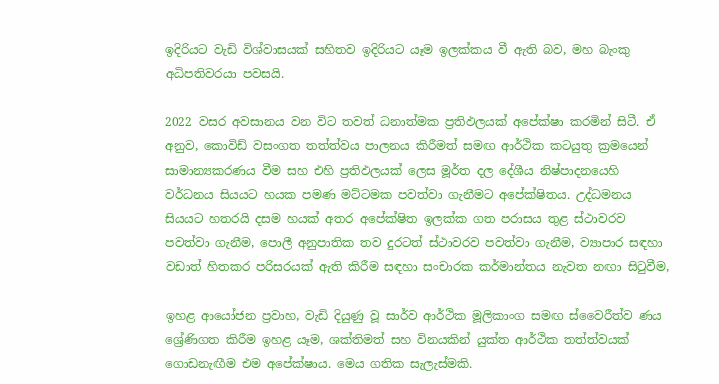ඉදිරියට වැඩි විශ්වාසයක් සහිතව ඉදිරියට යෑම ඉලක්කය වී ඇති බව, මහ බැංකු අධිපතිවරයා පවසයි.

2022 වසර අවසානය වන විට තවත් ධනාත්මක ප්‍රතිඵලයක් අපේක්ෂා කරමින් සිටී. ඒ අනුව, කොවිඩ් වසංගත තත්ත්වය පාලනය කිරීමත් සමඟ ආර්ථික කටයුතු ක්‍රමයෙන් සාමාන්‍යකරණය වීම සහ එහි ප්‍රතිඵලයක් ලෙස මූර්ත දල දේශීය නිෂ්පාදනයෙහි වර්ධනය සියයට හයක පමණ මට්ටමක පවත්වා ගැනීමට අපේක්ෂිතය. උද්ධමනය සියයට හතරයි දසම හයක් අතර අපේක්ෂිත ඉලක්ක ගත පරාසය තුළ ස්ථාවරව පවත්වා ගැනීම, පොලී අනුපාතික තව දුරටත් ස්ථාවරව පවත්වා ගැනීම, ව්‍යාපාර සඳහා වඩාත් හිතකර පරිසරයක් ඇති කිරීම සඳහා සංචාරක කර්මාන්තය නැවත නඟා සිටුවීම,

ඉහළ ආයෝජන ප්‍රවාහ, වැඩි දියුණු වූ සාර්ව ආර්ථික මූලිකාංග සමඟ ස්වෛරීත්ව ණය ශ්‍රේණිගත කිරීම ඉහළ යෑම, ශක්තිමත් සහ විනයකින් යුක්ත ආර්ථික තත්ත්වයක් ගොඩනැඟීම එම අපේක්ෂාය. මෙය ගතික සැලැස්මකි.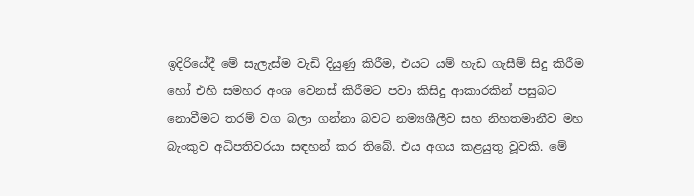ඉදිරියේදී මේ සැලැස්ම වැඩි දියුණු කිරීම, එයට යම් හැඩ ගැසීම් සිදු කිරීම හෝ එහි සමහර අංශ වෙනස් කිරීමට පවා කිසිදු ආකාරකින් පසුබට නොවීමට තරම් වග බලා ගන්නා බවට නම්‍යශීලීව සහ නිහතමානීව මහ බැංකුව අධිපතිවරයා සඳහන් කර තිබේ. එය අගය කළයුතු වූවකි. මේ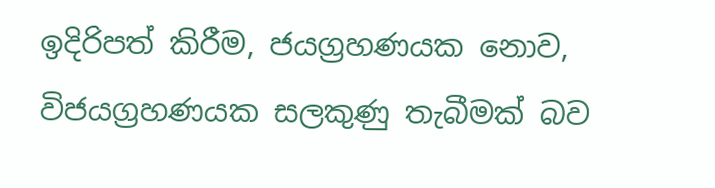ඉදිරිපත් කිරීම, ජයග්‍රහණයක නොව, විජයග්‍රහණයක සලකුණු තැබීමක් බව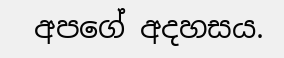අපගේ අදහසය.